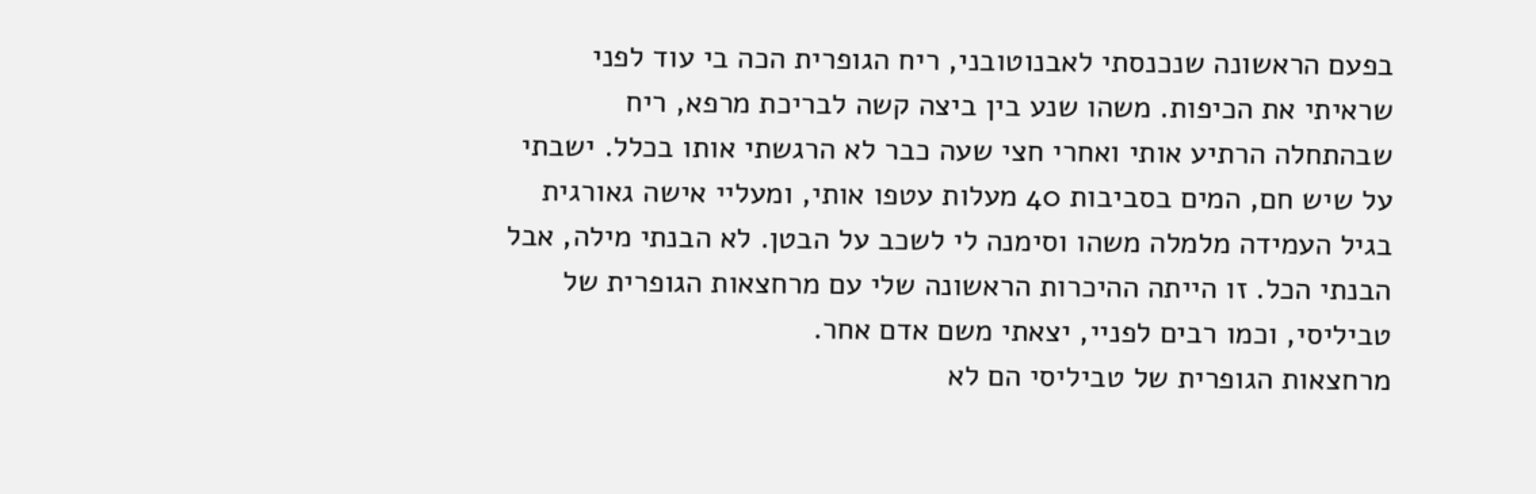בפעם הראשונה שנכנסתי לאבנוטובני, ריח הגופרית הכה בי עוד לפני שראיתי את הכיפות. משהו שנע בין ביצה קשה לבריכת מרפא, ריח שבהתחלה הרתיע אותי ואחרי חצי שעה כבר לא הרגשתי אותו בכלל. ישבתי על שיש חם, המים בסביבות 40 מעלות עטפו אותי, ומעליי אישה גאורגית בגיל העמידה מלמלה משהו וסימנה לי לשכב על הבטן. לא הבנתי מילה, אבל הבנתי הכל. זו הייתה ההיכרות הראשונה שלי עם מרחצאות הגופרית של טביליסי, וכמו רבים לפניי, יצאתי משם אדם אחר.
מרחצאות הגופרית של טביליסי הם לא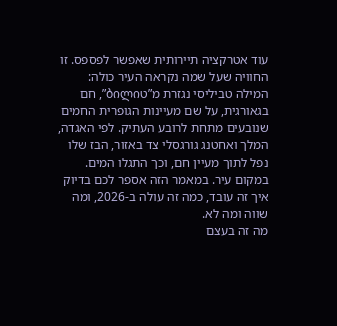עוד אטרקציה תיירותית שאפשר לפספס. זו החוויה שעל שמה נקראה העיר כולה: המילה טביליסי נגזרת מ”טბილი”, חם בגאורגית, על שם מעיינות הגופרית החמים שנובעים מתחת לרובע העתיק. לפי האגדה, המלך ואחטנג גורגסלי צד באזור, הבז שלו נפל לתוך מעיין חם, וכך התגלו המים. במקום עיר. במאמר הזה אספר לכם בדיוק איך זה עובד, כמה זה עולה ב-2026, ומה שווה ומה לא.
מה זה בעצם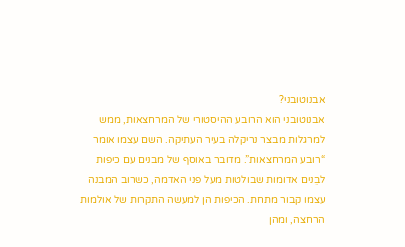אבנוטובני?
אבנוטובני הוא הרובע ההיסטורי של המרחצאות, ממש למרגלות מבצר נריקלה בעיר העתיקה. השם עצמו אומר “רובע המרחצאות”. מדובר באוסף של מבנים עם כיפות לבֵנים אדומות שבולטות מעל פני האדמה, כשרוב המבנה עצמו קבור מתחת. הכיפות הן למעשה התקרות של אולמות הרחצה, ומהן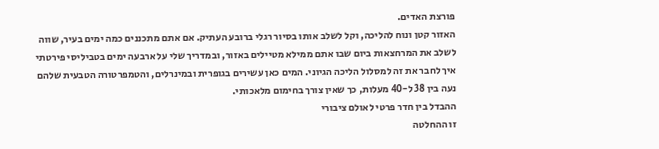פורצת האדים.
האזור קטן ונוח להליכה, וקל לשלב אותו בסיור רגלי ברובע העתיק. אם אתם מתכננים כמה ימים בעיר, שווה לשלב את המרחצאות ביום שבו אתם ממילא מטיילים באזור, ובמדריך שלי על ארבעה ימים בטביליסי פירטתי איך לחבר את זה למסלול הליכה הגיוני. המים כאן עשירים בגופרית ובמינרלים, והטמפרטורה הטבעית שלהם נעה בין 38 ל-40 מעלות, כך שאין צורך בחימום מלאכותי.
ההבדל בין חדר פרטי לאולם ציבורי
זו ההחלטה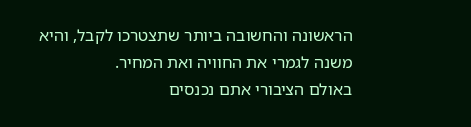הראשונה והחשובה ביותר שתצטרכו לקבל, והיא משנה לגמרי את החוויה ואת המחיר.
באולם הציבורי אתם נכנסים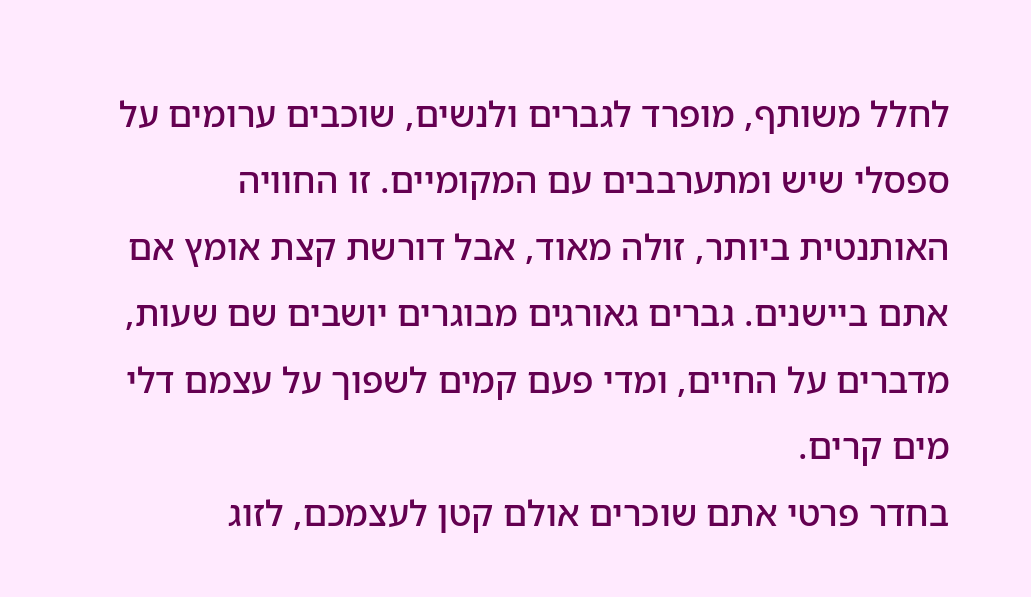לחלל משותף, מופרד לגברים ולנשים, שוכבים ערומים על ספסלי שיש ומתערבבים עם המקומיים. זו החוויה האותנטית ביותר, זולה מאוד, אבל דורשת קצת אומץ אם אתם ביישנים. גברים גאורגים מבוגרים יושבים שם שעות, מדברים על החיים, ומדי פעם קמים לשפוך על עצמם דלי מים קרים.
בחדר פרטי אתם שוכרים אולם קטן לעצמכם, לזוג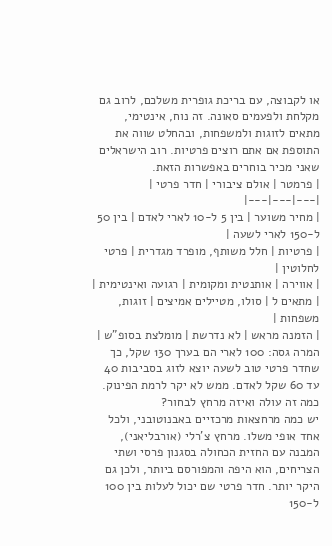או לקבוצה, עם בריכת גופרית משלכם, לרוב גם מקלחת ולפעמים סאונה. זה נוח, אינטימי, מתאים לזוגות ולמשפחות, ובהחלט שווה את התוספת אם אתם רוצים פרטיות. רוב הישראלים שאני מכיר בוחרים באפשרות הזאת.
| פרמטר | אולם ציבורי | חדר פרטי |
|---|---|---|
| מחיר משוער | בין 5 ל-10 לארי לאדם | בין 50 ל-150 לארי לשעה |
| פרטיות | חלל משותף, מופרד מגדרית | פרטי לחלוטין |
| אווירה | אותנטית ומקומית | רגועה ואינטימית |
| מתאים ל | סולו, מטיילים אמיצים | זוגות, משפחות |
| הזמנה מראש | לא נדרשת | מומלצת בסופ”ש |
המרה גסה: 100 לארי הם בערך 130 שקל, כך שחדר פרטי טוב לשעה יוצא לזוג בסביבות 40 עד 60 שקל לאדם. ממש לא יקר לרמת הפינוק.
כמה זה עולה ואיזה מרחץ לבחור?
יש כמה מרחצאות מרכזיים באבנוטובני, ולכל אחד אופי משלו. מרחץ צ’רלי (אורבליאני), המבנה עם החזית הכחולה בסגנון פרסי ושתי הצריחים, הוא היפה והמפורסם ביותר, ולכן גם היקר יותר. חדר פרטי שם יכול לעלות בין 100 ל-150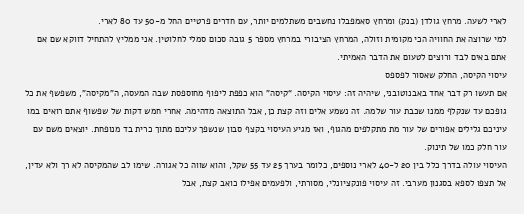לארי לשעה. מרחץ גולדן (בנק) ומרחץ סאמפבלו נחשבים משתלמים יותר, עם חדרים פרטיים החל מ-50 עד 80 לארי.
למי שרוצה את החוויה הכי מקומית וזולה, המרחץ הציבורי במרחץ מספר 5 גובה סכום סמלי לחלוטין. אני ממליץ להתחיל דווקא שם אם אתם באים לבד ורוצים לטעום את הדבר האמיתי.
עיסוי הקיסה, החלק שאסור לפספס
אם תעשו רק דבר אחד באבנוטובני, שיהיה זה: עיסוי הקיסה. “קיסה” הוא כפפת ליפוף מחוספסת שבה המעסה, ה”מקיסה”, משפשף את כל גופכם עד שנקלף ממנו שכבת עור שלמה. זה נשמע אלים וזה קצת כן, אבל התוצאה מדהימה. אחרי חמש דקות של שפשוף אתם רואים במו עיניכם גלילים אפורים של עור מת מתקלפים מהגוף, ואז מגיע העיסוי בקצף סבון שנשפך עליכם מתוך כרית בד מנופחת. יוצאים משם עם עור חלק כמו של תינוק.
העיסוי עולה בדרך כלל בין 20 ל-40 לארי נוספים, כלומר בערך 25 עד 55 שקל, והוא שווה כל אגורה. שימו לב שהמקיסה לא רך ולא עדין, אל תצפו לספא בסגנון מערבי. זה עיסוי פונקציונלי, מסורתי, ולפעמים אפילו כואב קצת, אבל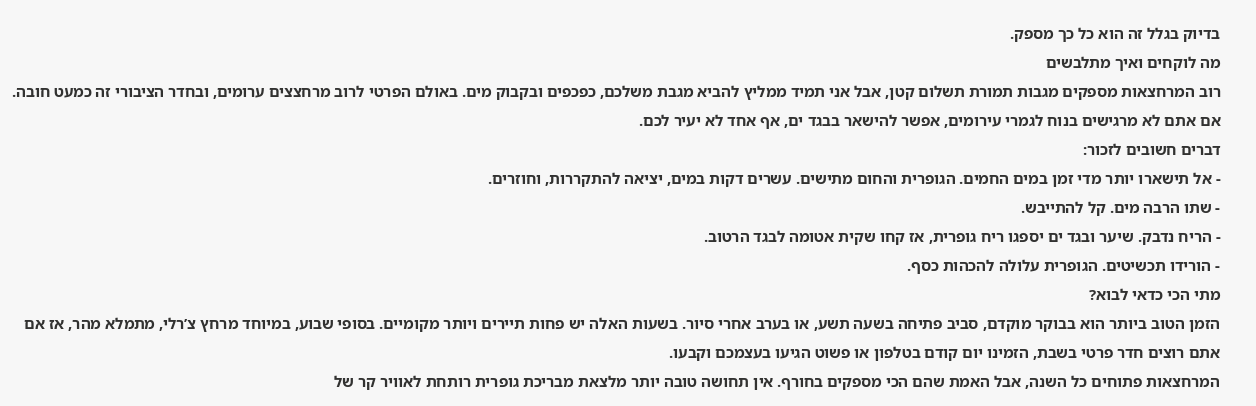בדיוק בגלל זה הוא כל כך מספק.
מה לוקחים ואיך מתלבשים
רוב המרחצאות מספקים מגבות תמורת תשלום קטן, אבל אני תמיד ממליץ להביא מגבת משלכם, כפכפים ובקבוק מים. באולם הפרטי לרוב מרחצצים ערומים, ובחדר הציבורי זה כמעט חובה. אם אתם לא מרגישים בנוח לגמרי עירומים, אפשר להישאר בבגד ים, אף אחד לא יעיר לכם.
דברים חשובים לזכור:
- אל תישארו יותר מדי זמן במים החמים. הגופרית והחום מתישים. עשרים דקות במים, יציאה להתקררות, וחוזרים.
- שתו הרבה מים. קל להתייבש.
- הריח נדבק. שיער ובגד ים יספגו ריח גופרית, אז קחו שקית אטומה לבגד הרטוב.
- הורידו תכשיטים. הגופרית עלולה להכהות כסף.
מתי הכי כדאי לבוא?
הזמן הטוב ביותר הוא בבוקר מוקדם, סביב פתיחה בשעה תשע, או בערב אחרי סיור. בשעות האלה יש פחות תיירים ויותר מקומיים. בסופי שבוע, במיוחד מרחץ צ’רלי, מתמלא מהר, אז אם אתם רוצים חדר פרטי בשבת, הזמינו יום קודם בטלפון או פשוט הגיעו בעצמכם וקבעו.
המרחצאות פתוחים כל השנה, אבל האמת שהם הכי מספקים בחורף. אין תחושה טובה יותר מלצאת מבריכת גופרית רותחת לאוויר קר של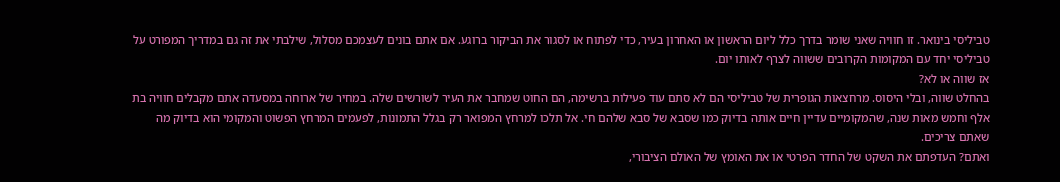טביליסי בינואר. זו חוויה שאני שומר בדרך כלל ליום הראשון או האחרון בעיר, כדי לפתוח או לסגור את הביקור ברוגע. אם אתם בונים לעצמכם מסלול, שילבתי את זה גם במדריך המפורט על טביליסי יחד עם המקומות הקרובים ששווה לצרף לאותו יום.
אז שווה או לא?
בהחלט שווה, ובלי היסוס. מרחצאות הגופרית של טביליסי הם לא סתם עוד פעילות ברשימה, הם החוט שמחבר את העיר לשורשים שלה. במחיר של ארוחה במסעדה אתם מקבלים חוויה בת אלף וחמש מאות שנה, שהמקומיים עדיין חיים אותה בדיוק כמו שסבא של סבא שלהם חי. אל תלכו למרחץ המפואר רק בגלל התמונות, לפעמים המרחץ הפשוט והמקומי הוא בדיוק מה שאתם צריכים.
ואתם? העדפתם את השקט של החדר הפרטי או את האומץ של האולם הציבורי,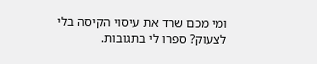ומי מכם שרד את עיסוי הקיסה בלי לצעוק? ספרו לי בתגובות.